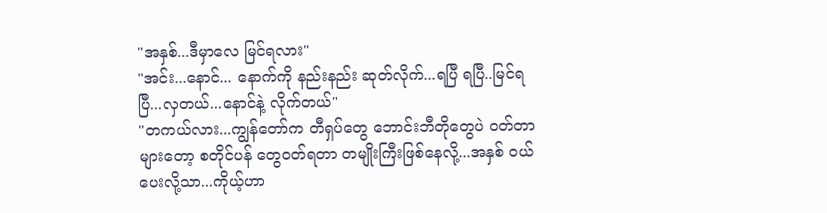"အနှစ်...ဒီမှာလေ မြင်ရလား"
"အင်း...နောင်... နောက်ကို နည်းနည်း ဆုတ်လိုက်...ရပြီ ရပြီ..မြင်ရပြီ...လှတယ်...နောင်နဲ့ လိုက်တယ်"
"တကယ်လား...ကျွန်တော်က တီရှပ်တွေ ဘောင်းဘီတိုတွေပဲ ဝတ်တာများတော့ စတိုင်ပန် တွေဝတ်ရတာ တမျိုးကြီးဖြစ်နေလို့...အနှစ် ဝယ်ပေးလို့သာ...ကိုယ့်ဟာ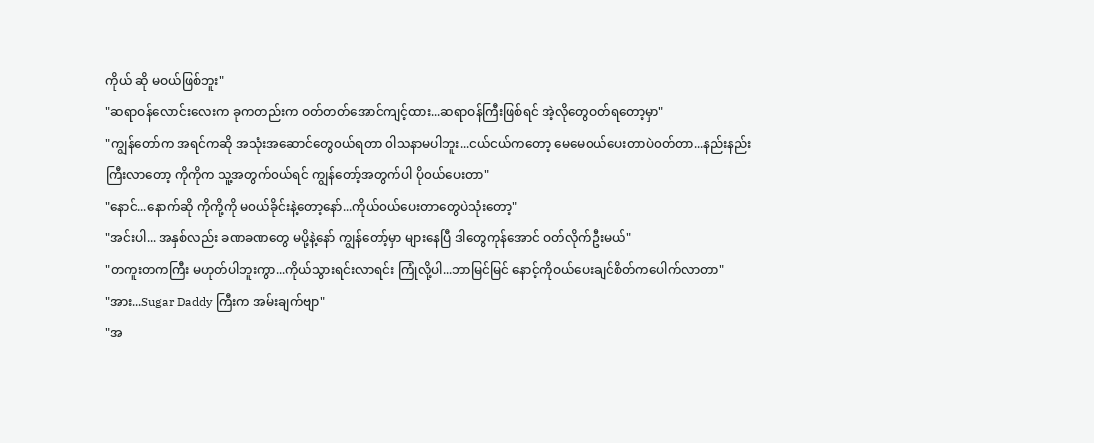ကိုယ် ဆို မဝယ်ဖြစ်ဘူး"
"ဆရာဝန်လောင်းလေးက ခုကတည်းက ဝတ်တတ်အောင်ကျင့်ထား...ဆရာဝန်ကြီးဖြစ်ရင် အဲ့လိုတွေဝတ်ရတော့မှာ"
"ကျွန်တော်က အရင်ကဆို အသုံးအဆောင်တွေ၀ယ်ရတာ ၀ါသနာမပါဘူး...ငယ်ငယ်ကတော့ မေမေ၀ယ်ပေးတာပဲ၀တ်တာ...နည်းနည်းကြီးလာတော့ ကိုကိုက သူ့အတွက်၀ယ်ရင် ကျွန်တော့်အတွက်ပါ ပို၀ယ်ပေးတာ"
"နောင်...နောက်ဆို ကိုကို့ကို မ၀ယ်ခိုင်းနဲ့တော့နော်...ကိုယ်၀ယ်ပေးတာတွေပဲသုံးတော့"
"အင်းပါ... အနှစ်လည်း ခဏခဏတွေ မပို့နဲ့နော် ကျွန်တော့်မှာ များနေပြီ ဒါတွေကုန်အောင် ဝတ်လိုက်ဦးမယ်"
"တကူးတကကြီး မဟုတ်ပါဘူးကွာ...ကိုယ်သွားရင်းလာရင်း ကြုံလို့ပါ...ဘာမြင်မြင် နောင့်ကိုဝယ်ပေးချင်စိတ်ကပေါက်လာတာ"
"အား...Sugar Daddy ကြီးက အမ်းချက်ဗျာ"
"အ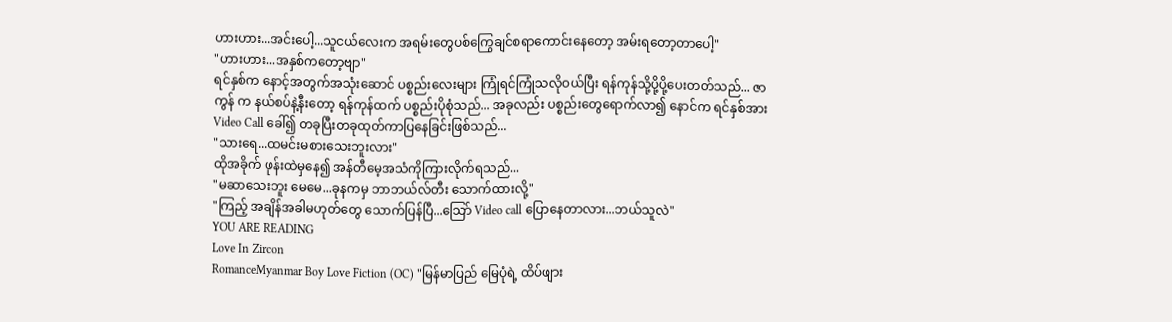ဟားဟား...အင်းပေါ့...သူငယ်လေးက အရမ်းတွေပစ်ကြွေချင်စရာကောင်းနေတော့ အမ်းရတော့တာပေါ့"
"ဟားဟား...အနှစ်ကတော့ဗျာ"
ရင်နှစ်က နောင့်အတွက်အသုံးဆောင် ပစ္စည်းလေးများ ကြုံရင်ကြုံသလိုဝယ်ပြီး ရန်ကုန်သို့ပို့ပို့ပေးတတ်သည်... ဇာကွန် က နယ်စပ်နဲ့နီးတော့ ရန်ကုန်ထက် ပစ္စည်းပိုစုံသည်... အခုလည်း ပစ္စည်းတွေရောက်လာ၍ နောင်က ရင်နှစ်အား Video Call ခေါ်၍ တခုပြီးတခုထုတ်ကာပြနေခြင်းဖြစ်သည်...
"သားရေ...ထမင်းမစားသေးဘူးလား"
ထိုအခိုက် ဖုန်းထဲမှနေ၍ အန်တီမေ့အသံကိုကြားလိုက်ရသည်...
"မဆာသေးဘူး မေမေ...ခုနကမှ ဘာဘယ်လ်တီး သောက်ထားလို့"
"ကြည့် အချိန်အခါမဟုတ်တွေ သောက်ပြန်ပြီ...သြော် Video call ပြောနေတာလား...ဘယ်သူလဲ"
YOU ARE READING
Love In Zircon
RomanceMyanmar Boy Love Fiction (OC) "မြန်မာပြည် မြေပုံရဲ့ ထိပ်ဖျား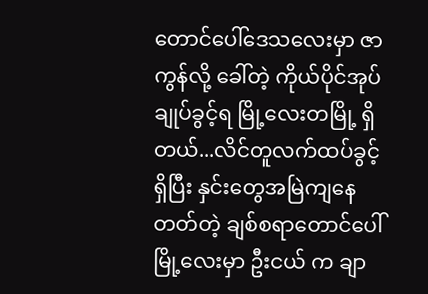တောင်ပေါ်ဒေသလေးမှာ ဇာကွန်လို့ ခေါ်တဲ့ ကိုယ်ပိုင်အုပ်ချုပ်ခွင့်ရ မြို့လေးတမြို့ ရှိတယ်...လိင်တူလက်ထပ်ခွင့်ရှိပြီး နှင်းတွေအမြဲကျနေတတ်တဲ့ ချစ်စရာတောင်ပေါ်မြို့လေးမှာ ဦးငယ် က ချာ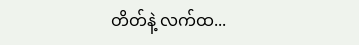တိတ်နဲ့ လက်ထ...